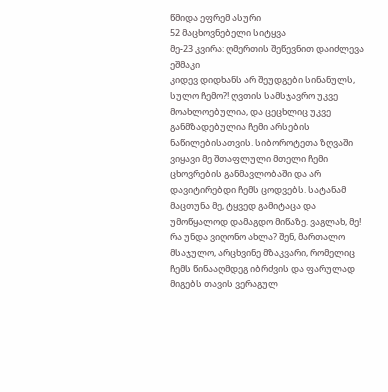წმიდა ეფრემ ასური
52 მაცხოვნებელი სიტყვა
მე-23 კვირა: ღმერთის შეწევნით დაიძლევა ეშმაკი
კიდევ დიდხანს არ შეუდგები სინანულს, სულო ჩემო?! ღვთის სამსჯავრო უკვე მოახლოებულია, და ცეცხლიც უკვე განმზადებულია ჩემი არსების ნაწილებისათვის. სიბოროტეთა ზღვაში ვიყავი მე შთაფლული მთელი ჩემი ცხოვრების განმავლობაში და არ დავიტირებდი ჩემს ცოდვებს. სატანამ მაცთუნა მე, ტყვედ გამიტაცა და უმოწყალოდ დამაგდო მიწაზე. ვაგლახ, მე! რა უნდა ვიღონო ახლა? შენ, მართალო მსაჯულო, არცხვინე მზაკვარი, რომელიც ჩემს წინააღმდეგ იბრძვის და ფარულად მიგებს თავის ვერაგულ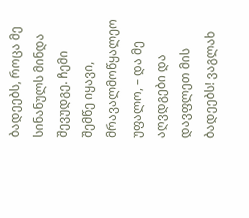ბადეებს, როცა მე სინანულს მინდა შევუდგე. ჩემი შემწე იყავი, მრავალმოწყალეო უფალო, – და მე აღვდგები და დავფლეთ მის ბადეებს! ვაგლახ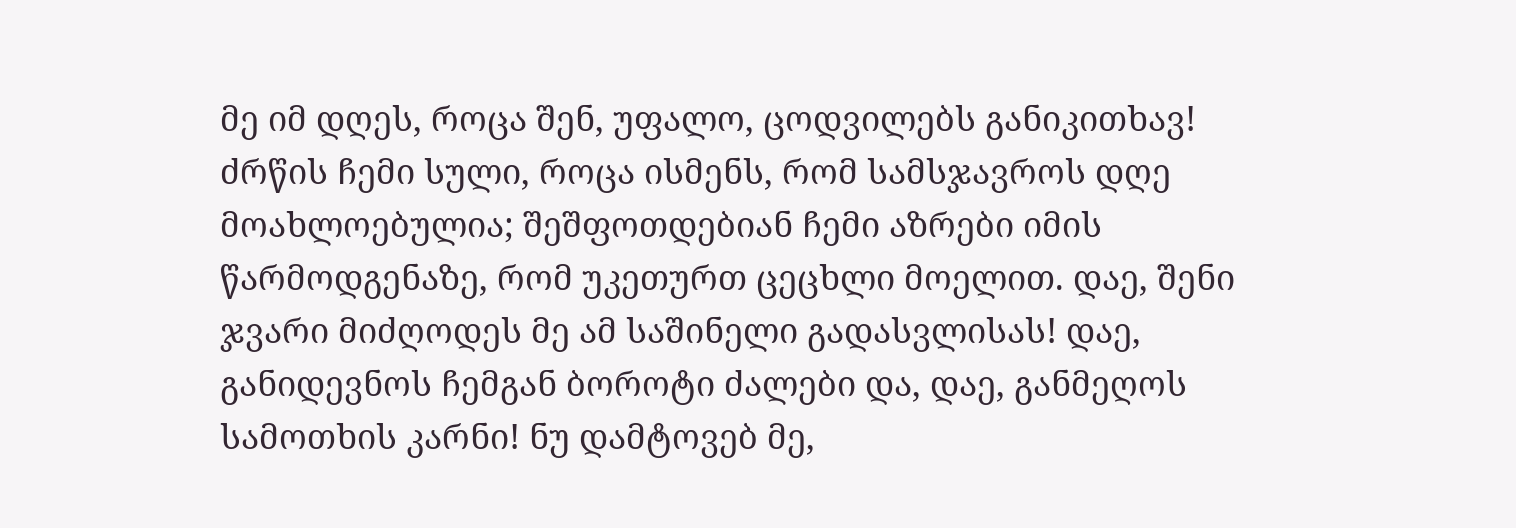მე იმ დღეს, როცა შენ, უფალო, ცოდვილებს განიკითხავ! ძრწის ჩემი სული, როცა ისმენს, რომ სამსჯავროს დღე მოახლოებულია; შეშფოთდებიან ჩემი აზრები იმის წარმოდგენაზე, რომ უკეთურთ ცეცხლი მოელით. დაე, შენი ჯვარი მიძღოდეს მე ამ საშინელი გადასვლისას! დაე, განიდევნოს ჩემგან ბოროტი ძალები და, დაე, განმეღოს სამოთხის კარნი! ნუ დამტოვებ მე,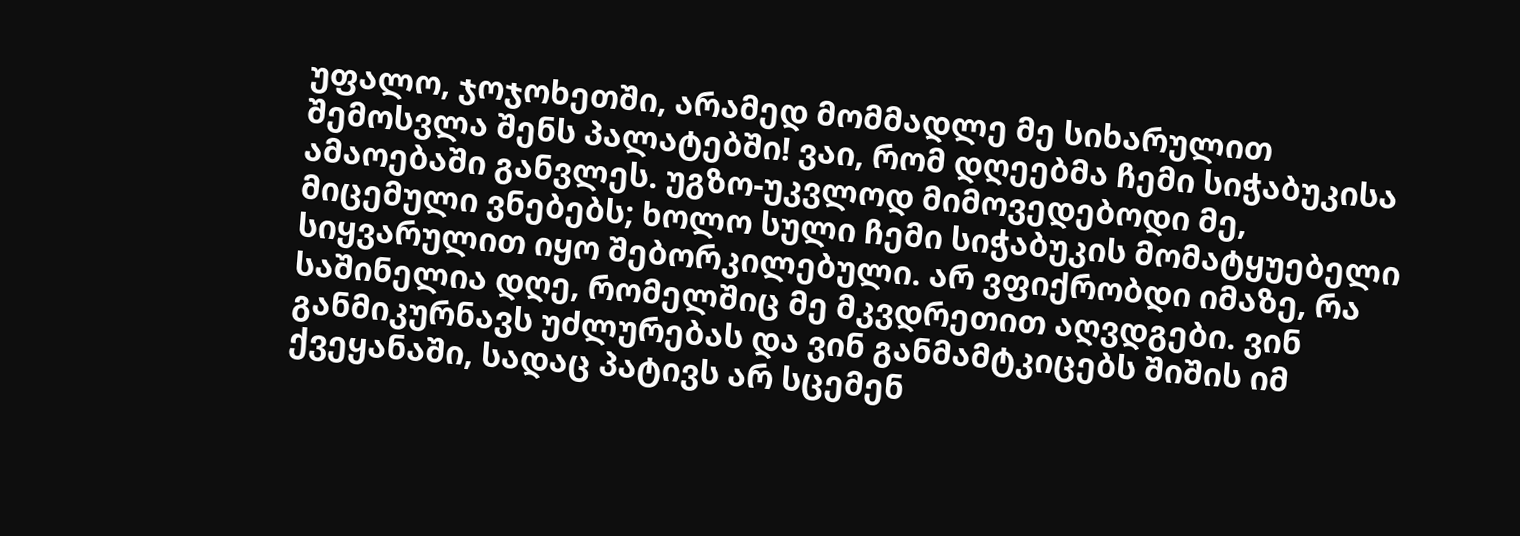უფალო, ჯოჯოხეთში, არამედ მომმადლე მე სიხარულით შემოსვლა შენს პალატებში! ვაი, რომ დღეებმა ჩემი სიჭაბუკისა ამაოებაში განვლეს. უგზო-უკვლოდ მიმოვედებოდი მე, მიცემული ვნებებს; ხოლო სული ჩემი სიჭაბუკის მომატყუებელი სიყვარულით იყო შებორკილებული. არ ვფიქრობდი იმაზე, რა საშინელია დღე, რომელშიც მე მკვდრეთით აღვდგები. ვინ განმიკურნავს უძლურებას და ვინ განმამტკიცებს შიშის იმ ქვეყანაში, სადაც პატივს არ სცემენ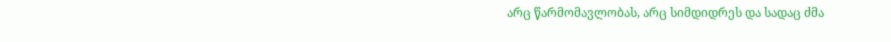არც წარმომავლობას, არც სიმდიდრეს და სადაც ძმა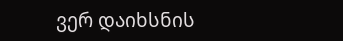ვერ დაიხსნის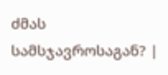ძმას სამსჯავროსაგან? |